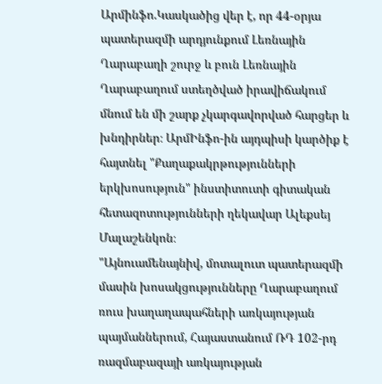Արմինֆո.Կասկածից վեր է, որ 44-օրյա պատերազմի արդյունքում Լեռնային Ղարաբաղի շուրջ և բուն Լեռնային Ղարաբաղում ստեղծված իրավիճակում մնում են մի շարք չկարգավորված հարցեր և խնդիրներ։ ԱրմԻնֆո-ին այդպիսի կարծիք է հայտնել "Քաղաքակրթությունների երկխոսություն" ինստիտուտի գիտական հետազոտությունների ղեկավար Ալեքսեյ Մալաշենկոն։
"Այնուամենայնիվ, մոտալուտ պատերազմի մասին խոսակցությունները Ղարաբաղում ռուս խաղաղապահների առկայության պայմաններում, Հայաստանում ՌԴ 102-րդ ռազմաբազայի առկայության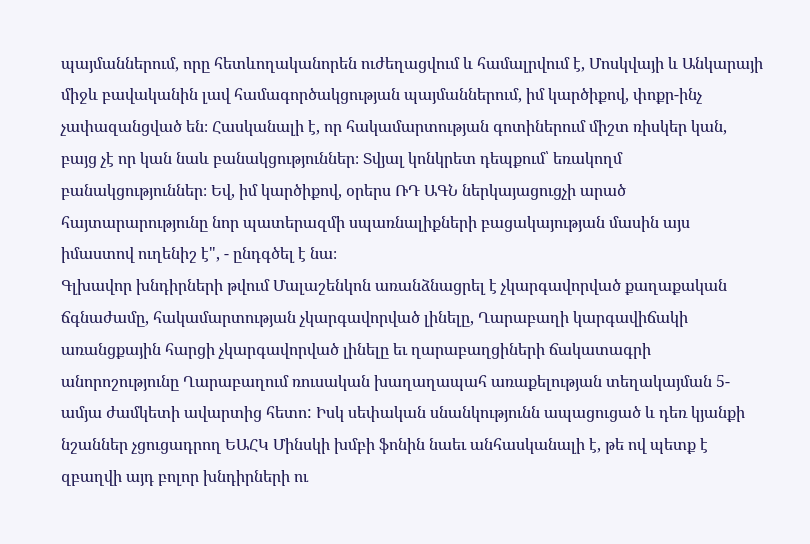պայմաններում, որը հետևողականորեն ուժեղացվում և համալրվում է, Մոսկվայի և Անկարայի միջև բավականին լավ համագործակցության պայմաններում, իմ կարծիքով, փոքր-ինչ չափազանցված են։ Հասկանալի է, որ հակամարտության գոտիներում միշտ ռիսկեր կան, բայց չէ որ կան նաև բանակցություններ։ Տվյալ կոնկրետ դեպքում՝ եռակողմ բանակցություններ։ Եվ, իմ կարծիքով, օրերս ՌԴ ԱԳՆ ներկայացուցչի արած հայտարարությունը նոր պատերազմի սպառնալիքների բացակայության մասին այս իմաստով ուղենիշ է", - ընդգծել է նա։
Գլխավոր խնդիրների թվում Մալաշենկոն առանձնացրել է չկարգավորված քաղաքական ճգնաժամը, հակամարտության չկարգավորված լինելը, Ղարաբաղի կարգավիճակի առանցքային հարցի չկարգավորված լինելը եւ ղարաբաղցիների ճակատագրի անորոշությունը Ղարաբաղում ռուսական խաղաղապահ առաքելության տեղակայման 5-ամյա ժամկետի ավարտից հետո: Իսկ սեփական սնանկությունն ապացուցած և դեռ կյանքի նշաններ չցուցադրող ԵԱՀԿ Մինսկի խմբի ֆոնին նաեւ անհասկանալի է, թե ով պետք է զբաղվի այդ բոլոր խնդիրների ու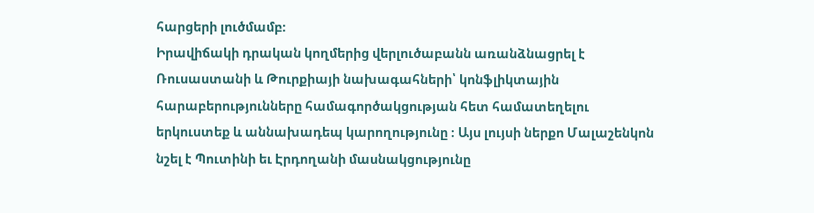հարցերի լուծմամբ։
Իրավիճակի դրական կողմերից վերլուծաբանն առանձնացրել է Ռուսաստանի և Թուրքիայի նախագահների՝ կոնֆլիկտային հարաբերությունները համագործակցության հետ համատեղելու երկուստեք և աննախադեպ կարողությունը ։ Այս լույսի ներքո Մալաշենկոն նշել է Պուտինի եւ Էրդողանի մասնակցությունը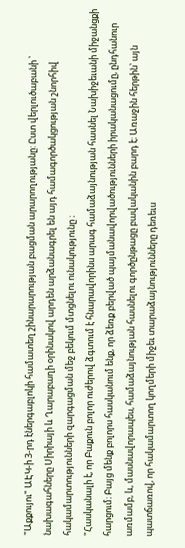"Աքքույու" ԱԷԿ-ի 3-րդ էներգաբլոկի համատեղ շինարարության բացման արարողությանը: Ըստ վերլուծաբանի ՝ նախագահները Սիրիայի և Ղարաբաղի օրինակով արդեն արձանագրել են այդ համագործակցության շնորհիվ հակամարտությունների զարգացման մեջ բեկում մտցնելու ունակությունը ։
"Հասկանալի է, որ Բաքուն բոլոր ուժերով ձգտում է հնարավորինս արագ համաձայնության հասնել Նախիջեւանի միջանցքի հարցում։ Բայց մենք բոլորս հասկանում ենք, որ ձեռք բերված պայմանավորվածությունների իրականացումը, ընդհանուր առմամբ, և, մասնավորապես, համաձայնության հասնելու գործընթացը բավականին բարդ է։ Առաջին հերթին՝ այն պատճառով, որ հակամարտող կողմերի միջեւ տարաձայնությունները դեռեւս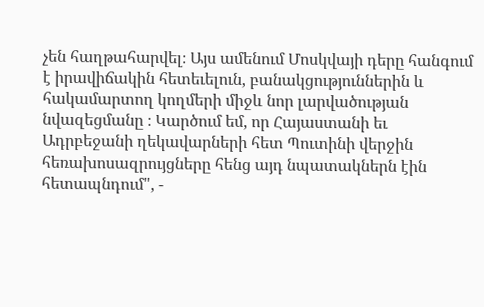չեն հաղթահարվել։ Այս ամենում Մոսկվայի դերը հանգում է իրավիճակին հետեւելուն, բանակցություններին և հակամարտող կողմերի միջև նոր լարվածության նվազեցմանը ։ Կարծում եմ, որ Հայաստանի եւ Ադրբեջանի ղեկավարների հետ Պուտինի վերջին հեռախոսազրույցները հենց այդ նպատակներն էին հետապնդում", -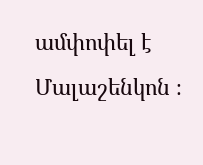ամփոփել է Մալաշենկոն ։